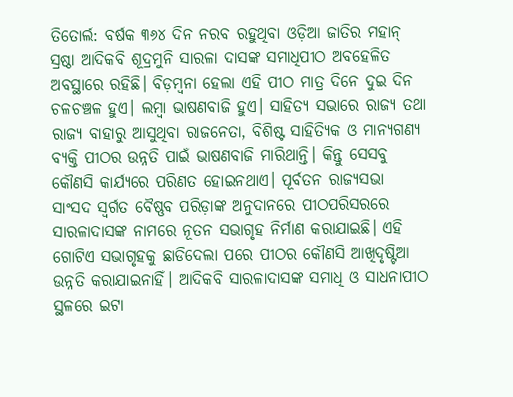ତିତୋର୍ଲ: ବର୍ଷକ ୩୬୪ ଦିନ ନରବ ରହୁଥିବା ଓଡ଼ିଆ ଜାତିର ମହାନ୍ ସ୍ରଷ୍ଠା ଆଦିକବି ଶୂଦ୍ରମୁନି ସାରଳା ଦାସଙ୍କ ସମାଧିପୀଠ ଅବହେଳିତ ଅବସ୍ଥାରେ ରହିଛି। ବିଡ଼ମ୍ବନା ହେଲା ଏହି ପୀଠ ମାତ୍ର ଦିନେ ଦୁଇ ଦିନ ଚଳଚଞ୍ଚଳ ହୁଏ। ଲମ୍ବା ଭାଷଣବାଜି ହୁଏ। ସାହିତ୍ୟ ସଭାରେ ରାଜ୍ୟ ତଥା ରାଜ୍ୟ ବାହାରୁ ଆସୁଥିବା ରାଜନେତା, ବିଶିଷ୍ଟ ସାହିତ୍ୟିକ ଓ ମାନ୍ୟଗଣ୍ୟ ବ୍ୟକ୍ତି ପୀଠର ଉନ୍ନତି ପାଇଁ ଭାଷଣବାଜି ମାରିଥାନ୍ତି। କିନ୍ତୁ ସେସବୁ କୌଣସି କାର୍ଯ୍ୟରେ ପରିଣତ ହୋଇନଥାଏ। ପୂର୍ବତନ ରାଜ୍ୟସଭା ସାଂସଦ ସ୍ବର୍ଗତ ବୈଷ୍ଣବ ପରିଡ଼ାଙ୍କ ଅନୁଦାନରେ ପୀଠପରିସରରେ ସାରଳାଦାସଙ୍କ ନାମରେ ନୂତନ ସଭାଗୃହ ନିର୍ମାଣ କରାଯାଇଛି। ଏହି ଗୋଟିଏ ସଭାଗୃହକୁ ଛାଡିଦେଲା ପରେ ପୀଠର କୌଣସି ଆଖିଦୃଷ୍ଟିଆ ଉନ୍ନତି କରାଯାଇନାହିଁ। ଆଦିକବି ସାରଳାଦାସଙ୍କ ସମାଧି ଓ ସାଧନାପୀଠ ସ୍ଥଳରେ ଇଟା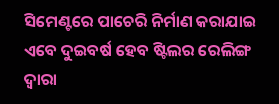ସିମେଣ୍ଟରେ ପାଚେରି ନିର୍ମାଣ କରାଯାଇ ଏବେ ଦୁଇବର୍ଷ ହେବ ଷ୍ଟିଲର ରେଲିଙ୍ଗ ଦ୍ବାରା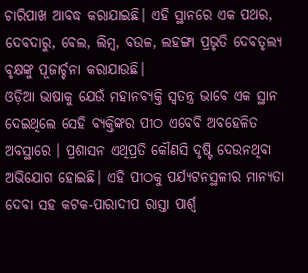ଚାରିପାଖ ଆବଦ୍ଧ କରାଯାଇଛି। ଏହି ସ୍ଥାନରେ ଏକ ପଥର, ଦେବଦାରୁ, ବେଲ, ଲିମ୍ବ, ବଉଳ, ଲହଙ୍ଗା ପ୍ରଭୃତି ଦେବତୃଲ୍ୟ ବୃକ୍ଷଙ୍କୁ ପୂଜାର୍ଚ୍ଚନା କରାଯାଉଛି।
ଓଡ଼ିଆ ଭାଷାକୁ ଯେଉଁ ମହାନବ୍ୟକ୍ତି ସ୍ବତନ୍ତ୍ର ଭାବେ ଏକ ସ୍ଥାନ ଦେଇଥିଲେ ସେହି ବ୍ୟକ୍ତିଙ୍କର ପୀଠ ଏବେବି ଅବହେଳିତ ଅବସ୍ଥାରେ । ପ୍ରଶାସନ ଏଥିପ୍ରତି କୌଣସି ଦୃଷ୍ଟି ଦେଉନଥିବା ଅଭିଯୋଗ ହୋଇଛି। ଏହି ପୀଠକୁ ପର୍ଯ୍ୟଟନସ୍ଥଳୀର ମାନ୍ୟତା ଦେବା ସହ କଟକ-ପାରାଦୀପ ରାସ୍ତା ପାର୍ଶ୍ବ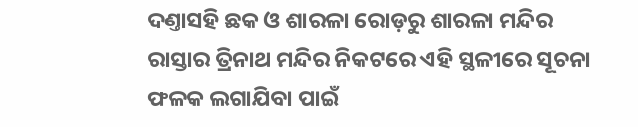ଦଣ୍ତାସହି ଛକ ଓ ଶାରଳା ରୋଡ଼ରୁ ଶାରଳା ମନ୍ଦିର ରାସ୍ତାର ତ୍ରିନାଥ ମନ୍ଦିର ନିକଟରେ ଏହି ସ୍ଥଳୀରେ ସୂଚନା ଫଳକ ଲଗାଯିବା ପାଇଁ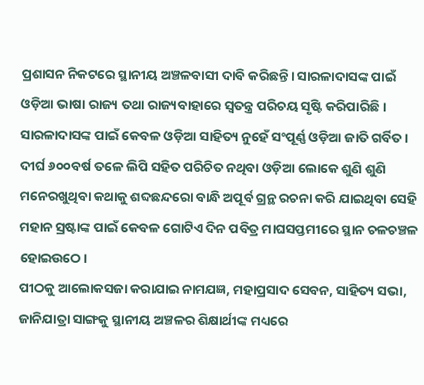ପ୍ରଶାସନ ନିକଟରେ ସ୍ଥାନୀୟ ଅଞ୍ଚଳବାସୀ ଦାବି କରିଛନ୍ତି। ସାରଳାଦାସଙ୍କ ପାଇଁ ଓଡ଼ିଆ ଭାଷା ରାଜ୍ୟ ତଥା ରାଜ୍ୟବାହାରେ ସ୍ବତନ୍ତ୍ର ପରିଚୟ ସୃଷ୍ଟି କରିପାରିଛି। ସାରଳାଦାସଙ୍କ ପାଇଁ କେବଳ ଓଡ଼ିଆ ସାହିତ୍ୟ ନୁହେଁ ସଂପୂର୍ଣ୍ଣ ଓଡ଼ିଆ ଜାତି ଗର୍ବିତ। ଦୀର୍ଘ ୬୦୦ବର୍ଷ ତଳେ ଲିପି ସହିତ ପରିଚିତ ନଥିବା ଓଡ଼ିଆ ଲୋକେ ଶୁଣି ଶୁଣି ମନେରଖୁଥିବା କଥାକୁ ଶବ୍ଦଛନ୍ଦରୋ ବାନ୍ଧି ଅପୂର୍ବ ଗ୍ରନ୍ଥ ରଚନା କରି ଯାଇଥିବା ସେହି ମହାନ ସ୍ରଷ୍ଟାଙ୍କ ପାଇଁ କେବଳ ଗୋଟିଏ ଦିନ ପବିତ୍ର ମାଘସପ୍ତମୀରେ ସ୍ଥାନ ଚଳଚଞ୍ଚଳ ହୋଇଉଠେ।
ପୀଠକୁ ଆଲୋକସଜା କରାଯାଇ ନାମଯଜ୍ଞ, ମହାପ୍ରସାଦ ସେବନ, ସାହିତ୍ୟ ସଭା, ଜାନିଯାତ୍ରା ସାଙ୍ଗକୁ ସ୍ଥାନୀୟ ଅଞ୍ଚଳର ଶିକ୍ଷାର୍ଥୀଙ୍କ ମଧ୍ୟରେ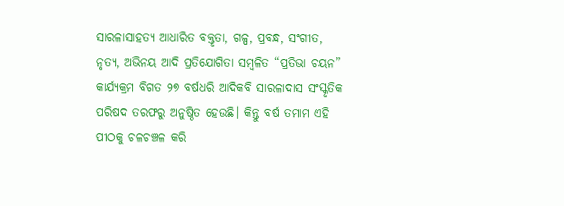ସାରଳାସାହତ୍ୟ ଆଧାରିତ ବକ୍ତୃତା, ଗଳ୍ପ, ପ୍ରବନ୍ଧ, ସଂଗୀତ, ନୃତ୍ୟ, ଅଭିନୟ ଆଦି ପ୍ରତିଯୋଗିତା ସମ୍ବଳିତ “ପ୍ରତିଭା ଚୟନ” କାର୍ଯ୍ୟକ୍ରମ ବିଗତ ୨୭ ବର୍ଷଧରି ଆଦିକବି ସାରଳାଦାସ ସଂସ୍କୃତିକ ପରିଷଦ ତରଫରୁ ଅନୁଷ୍ଠିତ ହେଉଛି। କିନ୍ତୁ ବର୍ଷ ତମାମ ଏହି ପୀଠକୁ ଚଳଚଞ୍ଚଳ କରି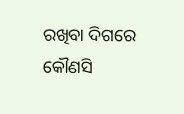ରଖିବା ଦିଗରେ କୌଣସି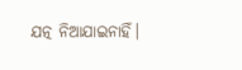ଯତ୍ନ ନିଆଯାଇନାହିଁ।